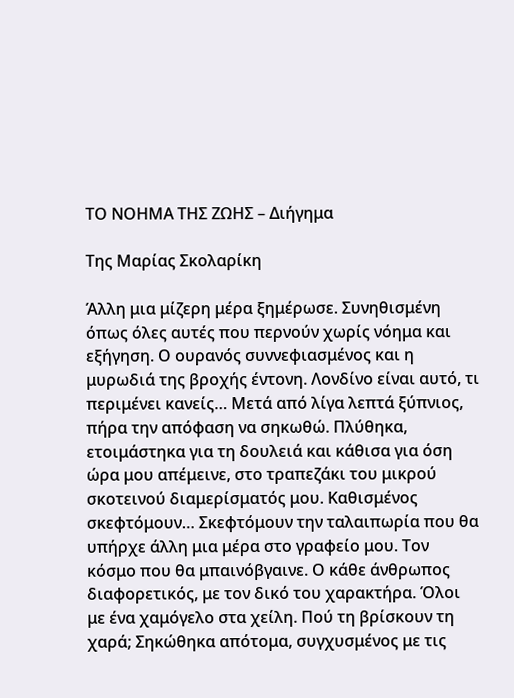ΤΟ ΝΟΗΜΑ ΤΗΣ ΖΩΗΣ – Διήγημα

Της Μαρίας Σκολαρίκη

Άλλη μια μίζερη μέρα ξημέρωσε. Συνηθισμένη όπως όλες αυτές που περνούν χωρίς νόημα και εξήγηση. Ο ουρανός συννεφιασμένος και η μυρωδιά της βροχής έντονη. Λονδίνο είναι αυτό, τι περιμένει κανείς… Μετά από λίγα λεπτά ξύπνιος, πήρα την απόφαση να σηκωθώ. Πλύθηκα, ετοιμάστηκα για τη δουλειά και κάθισα για όση ώρα μου απέμεινε, στο τραπεζάκι του μικρού σκοτεινού διαμερίσματός μου. Καθισμένος σκεφτόμουν… Σκεφτόμουν την ταλαιπωρία που θα υπήρχε άλλη μια μέρα στο γραφείο μου. Τον κόσμο που θα μπαινόβγαινε. Ο κάθε άνθρωπος διαφορετικός, με τον δικό του χαρακτήρα. Όλοι με ένα χαμόγελο στα χείλη. Πού τη βρίσκουν τη χαρά; Σηκώθηκα απότομα, συγχυσμένος με τις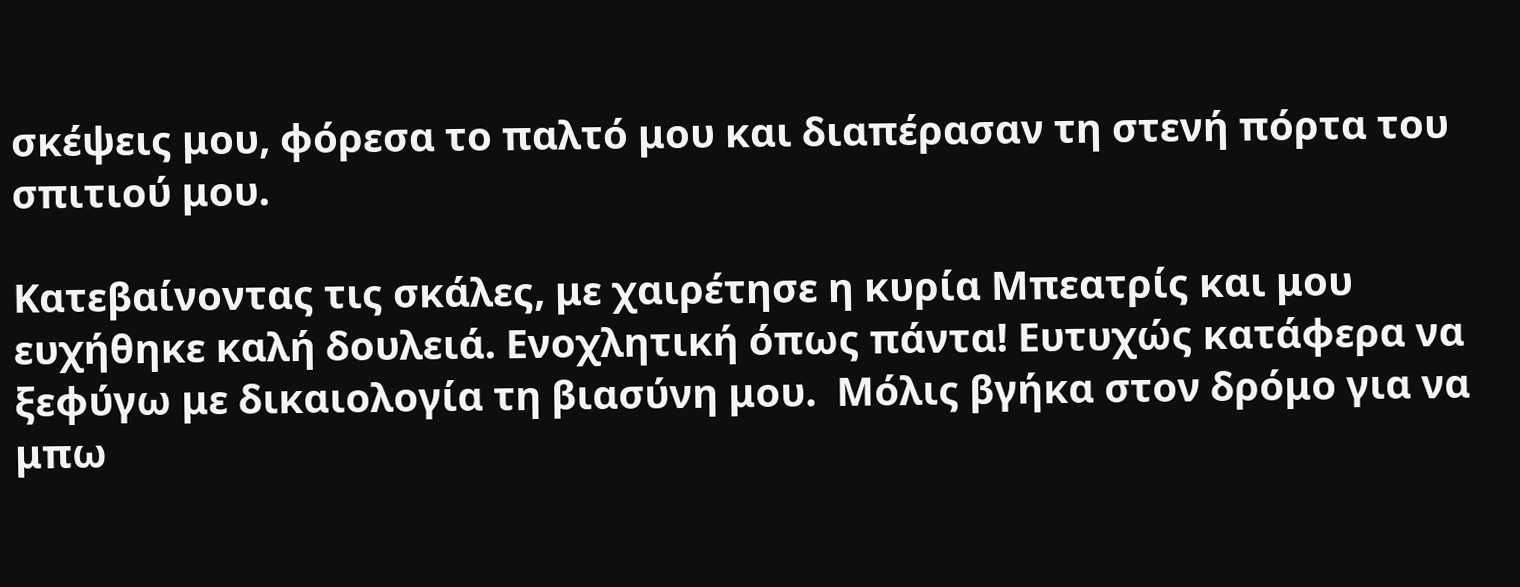σκέψεις μου, φόρεσα το παλτό μου και διαπέρασαν τη στενή πόρτα του σπιτιού μου.

Κατεβαίνοντας τις σκάλες, με χαιρέτησε η κυρία Μπεατρίς και μου ευχήθηκε καλή δουλειά. Ενοχλητική όπως πάντα! Ευτυχώς κατάφερα να ξεφύγω με δικαιολογία τη βιασύνη μου.  Μόλις βγήκα στον δρόμο για να μπω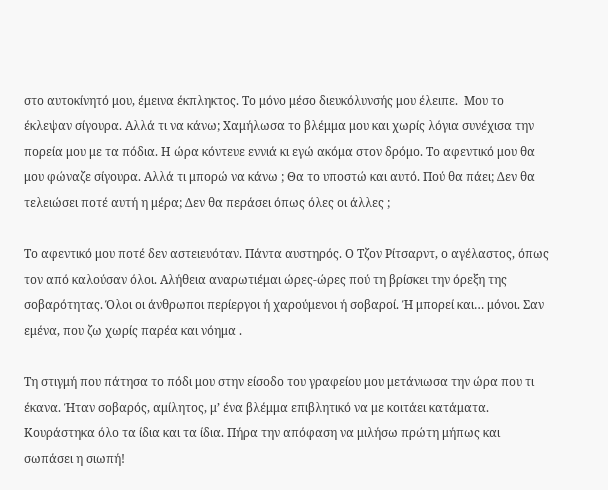στο αυτοκίνητό μου, έμεινα έκπληκτος. Το μόνο μέσο διευκόλυνσής μου έλειπε.  Μου το έκλεψαν σίγουρα. Αλλά τι να κάνω; Χαμήλωσα το βλέμμα μου και χωρίς λόγια συνέχισα την πορεία μου με τα πόδια. Η ώρα κόντευε εννιά κι εγώ ακόμα στον δρόμο. Το αφεντικό μου θα μου φώναζε σίγουρα. Αλλά τι μπορώ να κάνω ; Θα το υποστώ και αυτό. Πού θα πάει; Δεν θα τελειώσει ποτέ αυτή η μέρα; Δεν θα περάσει όπως όλες οι άλλες ;

Το αφεντικό μου ποτέ δεν αστειευόταν. Πάντα αυστηρός. Ο Τζον Ρίτσαρντ, ο αγέλαστος, όπως τον από καλούσαν όλοι. Αλήθεια αναρωτιέμαι ώρες-ώρες πού τη βρίσκει την όρεξη της σοβαρότητας. Όλοι οι άνθρωποι περίεργοι ή χαρούμενοι ή σοβαροί. Ή μπορεί και… μόνοι. Σαν εμένα, που ζω χωρίς παρέα και νόημα .

Τη στιγμή που πάτησα το πόδι μου στην είσοδο του γραφείου μου μετάνιωσα την ώρα που τι έκανα. Ήταν σοβαρός, αμίλητος, μ’ ένα βλέμμα επιβλητικό να με κοιτάει κατάματα. Κουράστηκα όλο τα ίδια και τα ίδια. Πήρα την απόφαση να μιλήσω πρώτη μήπως και σωπάσει η σιωπή!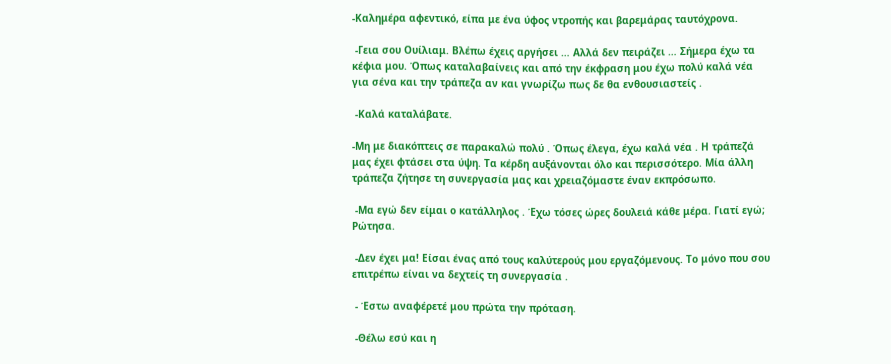-Καλημέρα αφεντικό, είπα με ένα ύφος ντροπής και βαρεμάρας ταυτόχρονα.

 -Γεια σου Ουίλιαμ. Βλέπω έχεις αργήσει … Αλλά δεν πειράζει … Σήμερα έχω τα κέφια μου. Όπως καταλαβαίνεις και από την έκφραση μου έχω πολύ καλά νέα για σένα και την τράπεζα αν και γνωρίζω πως δε θα ενθουσιαστείς .

 -Καλά καταλάβατε.

-Μη με διακόπτεις σε παρακαλώ πολύ . Όπως έλεγα, έχω καλά νέα . Η τράπεζά μας έχει φτάσει στα ύψη. Τα κέρδη αυξάνονται όλο και περισσότερο. Μία άλλη τράπεζα ζήτησε τη συνεργασία μας και χρειαζόμαστε έναν εκπρόσωπο.

 -Μα εγώ δεν είμαι ο κατάλληλος . Έχω τόσες ώρες δουλειά κάθε μέρα. Γιατί εγώ; Ρώτησα.

 -Δεν έχει μα! Είσαι ένας από τους καλύτερούς μου εργαζόμενους. Το μόνο που σου επιτρέπω είναι να δεχτείς τη συνεργασία .

 - Έστω αναφέρετέ μου πρώτα την πρόταση.

 -Θέλω εσύ και η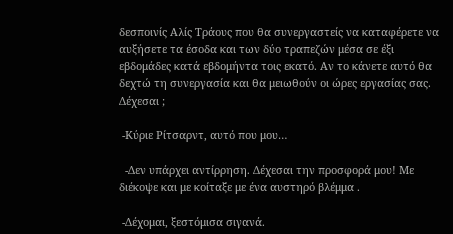δεσποινίς Αλίς Τράους που θα συνεργαστείς να καταφέρετε να αυξήσετε τα έσοδα και των δύο τραπεζών μέσα σε έξι εβδομάδες κατά εβδομήντα τοις εκατό. Αν το κάνετε αυτό θα δεχτώ τη συνεργασία και θα μειωθούν οι ώρες εργασίας σας. Δέχεσαι ;

 -Κύριε Ρίτσαρντ, αυτό που μου…

  -Δεν υπάρχει αντίρρηση. Δέχεσαι την προσφορά μου! Με διέκοψε και με κοίταξε με ένα αυστηρό βλέμμα .

 -Δέχομαι, ξεστόμισα σιγανά.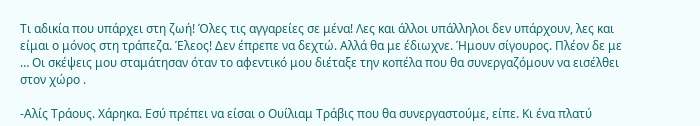Τι αδικία που υπάρχει στη ζωή! Όλες τις αγγαρείες σε μένα! Λες και άλλοι υπάλληλοι δεν υπάρχουν, λες και είμαι ο μόνος στη τράπεζα. Έλεος! Δεν έπρεπε να δεχτώ. Αλλά θα με έδιωχνε. Ήμουν σίγουρος. Πλέον δε με … Οι σκέψεις μου σταμάτησαν όταν το αφεντικό μου διέταξε την κοπέλα που θα συνεργαζόμουν να εισέλθει στον χώρο .

-Αλίς Τράους. Χάρηκα. Εσύ πρέπει να είσαι ο Ουίλιαμ Τράβις που θα συνεργαστούμε, είπε. Κι ένα πλατύ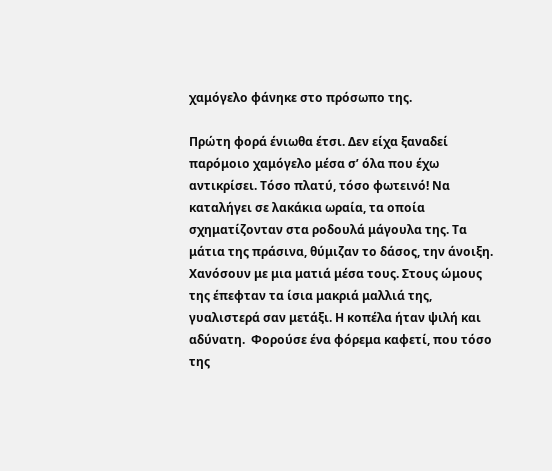χαμόγελο φάνηκε στο πρόσωπο της.

Πρώτη φορά ένιωθα έτσι. Δεν είχα ξαναδεί παρόμοιο χαμόγελο μέσα σ’ όλα που έχω αντικρίσει. Τόσο πλατύ, τόσο φωτεινό! Να καταλήγει σε λακάκια ωραία, τα οποία σχηματίζονταν στα ροδουλά μάγουλα της. Τα μάτια της πράσινα, θύμιζαν το δάσος, την άνοιξη. Χανόσουν με μια ματιά μέσα τους. Στους ώμους της έπεφταν τα ίσια μακριά μαλλιά της, γυαλιστερά σαν μετάξι. Η κοπέλα ήταν ψιλή και αδύνατη.  Φορούσε ένα φόρεμα καφετί, που τόσο της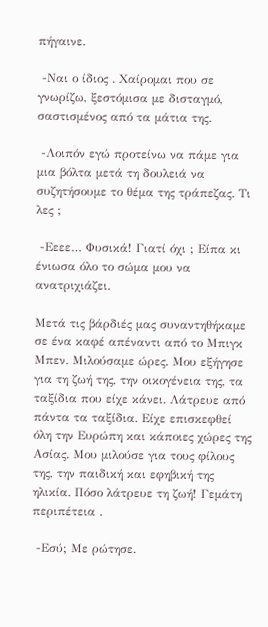πήγαινε.

 -Ναι ο ίδιος . Χαίρομαι που σε γνωρίζω, ξεστόμισα με δισταγμό, σαστισμένος από τα μάτια της.

 -Λοιπόν εγώ προτείνω να πάμε για μια βόλτα μετά τη δουλειά να συζητήσουμε το θέμα της τράπεζας. Τι λες ;

 -Εεεε… Φυσικά! Γιατί όχι ; Είπα κι ένιωσα όλο το σώμα μου να ανατριχιάζει.

Μετά τις βάρδιές μας συναντηθήκαμε σε ένα καφέ απέναντι από το Μπιγκ Μπεν. Μιλούσαμε ώρες. Μου εξήγησε για τη ζωή της, την οικογένεια της, τα ταξίδια που είχε κάνει. Λάτρευε από πάντα τα ταξίδια. Είχε επισκεφθεί όλη την Ευρώπη και κάποιες χώρες της Ασίας. Μου μιλούσε για τους φίλους της, την παιδική και εφηβική της ηλικία. Πόσο λάτρευε τη ζωή! Γεμάτη περιπέτεια .

 -Εσύ; Με ρώτησε.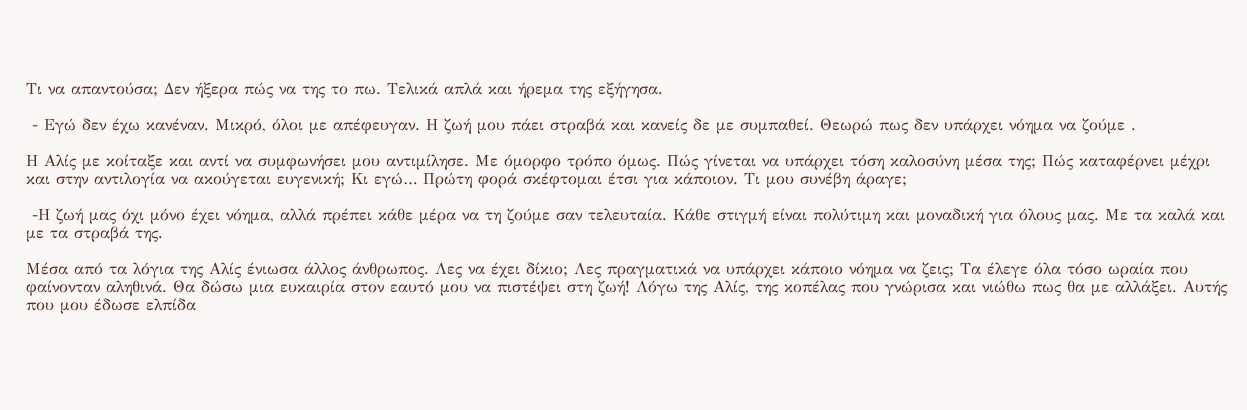Τι να απαντούσα; Δεν ήξερα πώς να της το πω. Τελικά απλά και ήρεμα της εξήγησα.

 - Εγώ δεν έχω κανέναν. Μικρό, όλοι με απέφευγαν. Η ζωή μου πάει στραβά και κανείς δε με συμπαθεί. Θεωρώ πως δεν υπάρχει νόημα να ζούμε .

Η Αλίς με κοίταξε και αντί να συμφωνήσει μου αντιμίλησε. Με όμορφο τρόπο όμως. Πώς γίνεται να υπάρχει τόση καλοσύνη μέσα της; Πώς καταφέρνει μέχρι και στην αντιλογία να ακούγεται ευγενική; Κι εγώ… Πρώτη φορά σκέφτομαι έτσι για κάποιον. Τι μου συνέβη άραγε;

 -Η ζωή μας όχι μόνο έχει νόημα, αλλά πρέπει κάθε μέρα να τη ζούμε σαν τελευταία. Κάθε στιγμή είναι πολύτιμη και μοναδική για όλους μας. Με τα καλά και με τα στραβά της.

Μέσα από τα λόγια της Αλίς ένιωσα άλλος άνθρωπος. Λες να έχει δίκιο; Λες πραγματικά να υπάρχει κάποιο νόημα να ζεις; Τα έλεγε όλα τόσο ωραία που φαίνονταν αληθινά. Θα δώσω μια ευκαιρία στον εαυτό μου να πιστέψει στη ζωή! Λόγω της Αλίς, της κοπέλας που γνώρισα και νιώθω πως θα με αλλάξει. Αυτής που μου έδωσε ελπίδα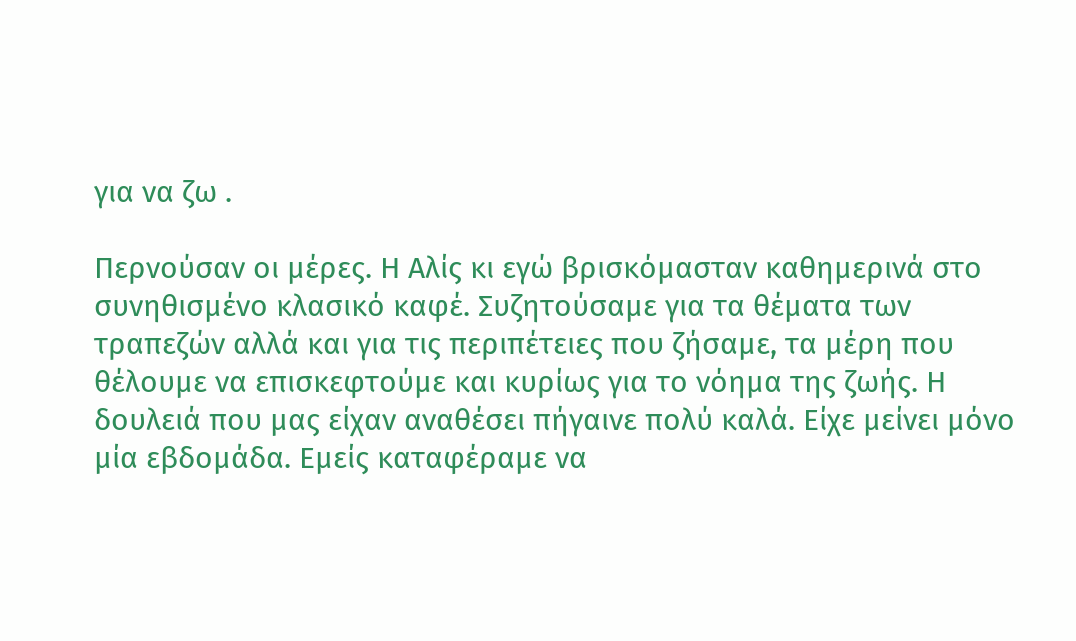για να ζω .

Περνούσαν οι μέρες. Η Αλίς κι εγώ βρισκόμασταν καθημερινά στο συνηθισμένο κλασικό καφέ. Συζητούσαμε για τα θέματα των τραπεζών αλλά και για τις περιπέτειες που ζήσαμε, τα μέρη που θέλουμε να επισκεφτούμε και κυρίως για το νόημα της ζωής. Η δουλειά που μας είχαν αναθέσει πήγαινε πολύ καλά. Είχε μείνει μόνο μία εβδομάδα. Εμείς καταφέραμε να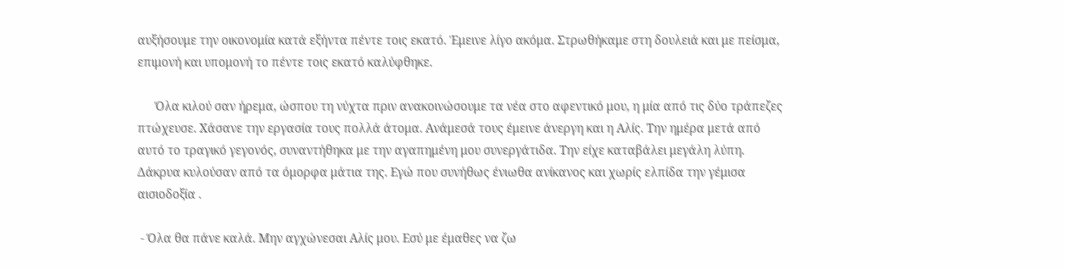αυξήσουμε την οικονομία κατά εξήντα πέντε τοις εκατό. Έμεινε λίγο ακόμα. Στρωθήκαμε στη δουλειά και με πείσμα, επιμονή και υπομονή το πέντε τοις εκατό καλύφθηκε.

      Όλα κιλού σαν ήρεμα, ώσπου τη νύχτα πριν ανακοινώσουμε τα νέα στο αφεντικό μου, η μία από τις δύο τράπεζες πτώχευσε. Χάσανε την εργασία τους πολλά άτομα. Ανάμεσά τους έμεινε άνεργη και η Αλίς. Την ημέρα μετά από αυτό το τραγικό γεγονός, συναντήθηκα με την αγαπημένη μου συνεργάτιδα. Την είχε καταβάλει μεγάλη λύπη. Δάκρυα κυλούσαν από τα όμορφα μάτια της. Εγώ που συνήθως ένιωθα ανίκανος και χωρίς ελπίδα την γέμισα αισιοδοξία .

 - Όλα θα πάνε καλά. Μην αγχώνεσαι Αλίς μου. Εσύ με έμαθες να ζω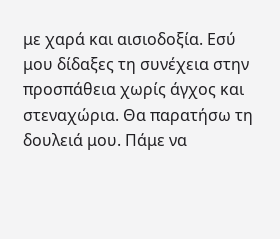με χαρά και αισιοδοξία. Εσύ μου δίδαξες τη συνέχεια στην προσπάθεια χωρίς άγχος και στεναχώρια. Θα παρατήσω τη δουλειά μου. Πάμε να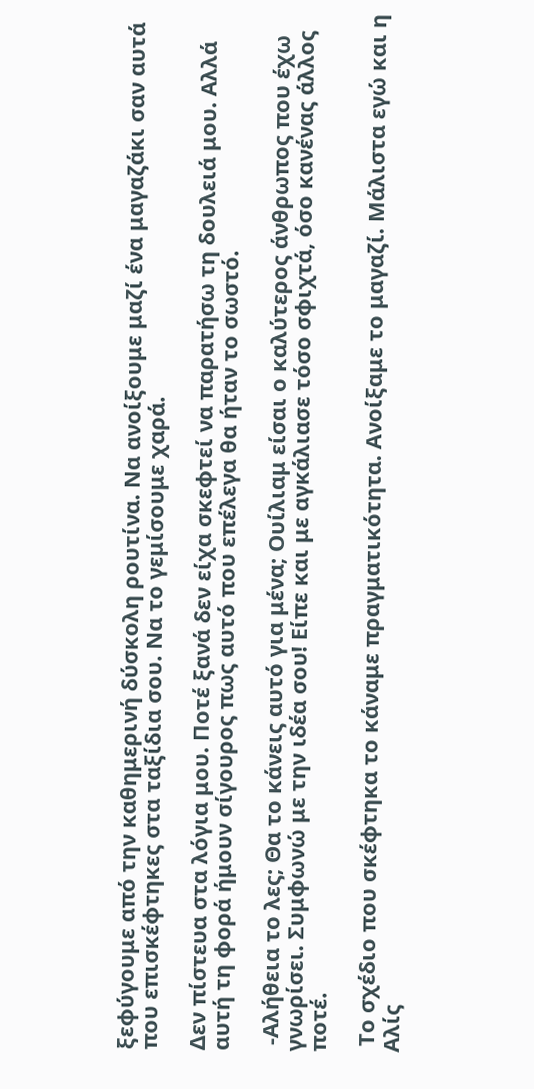ξεφύγουμε από την καθημερινή δύσκολη ρουτίνα. Να ανοίξουμε μαζί ένα μαγαζάκι σαν αυτά που επισκέφτηκες στα ταξίδια σου. Να το γεμίσουμε χαρά.

Δεν πίστευα στα λόγια μου. Ποτέ ξανά δεν είχα σκεφτεί να παρατήσω τη δουλειά μου. Αλλά αυτή τη φορά ήμουν σίγουρος πως αυτό που επέλεγα θα ήταν το σωστό.

 -Αλήθεια το λες; Θα το κάνεις αυτό για μένα; Ουίλιαμ είσαι ο καλύτερος άνθρωπος που έχω γνωρίσει. Συμφωνώ με την ιδέα σου! Είπε και με αγκάλιασε τόσο σφιχτά, όσο κανένας άλλος ποτέ.

 Το σχέδιο που σκέφτηκα το κάναμε πραγματικότητα. Ανοίξαμε το μαγαζί. Μάλιστα εγώ και η Αλίς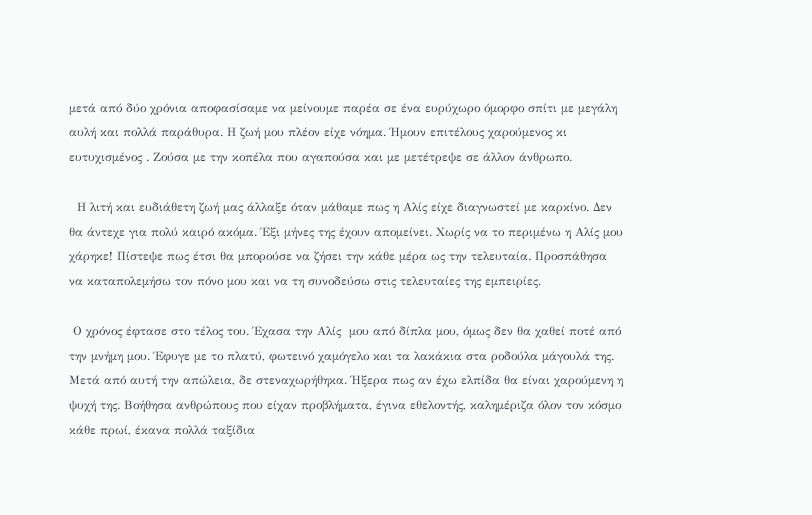μετά από δύο χρόνια αποφασίσαμε να μείνουμε παρέα σε ένα ευρύχωρο όμορφο σπίτι με μεγάλη αυλή και πολλά παράθυρα. Η ζωή μου πλέον είχε νόημα. Ήμουν επιτέλους χαρούμενος κι ευτυχισμένος . Ζούσα με την κοπέλα που αγαπούσα και με μετέτρεψε σε άλλον άνθρωπο.

  Η λιτή και ευδιάθετη ζωή μας άλλαξε όταν μάθαμε πως η Αλίς είχε διαγνωστεί με καρκίνο. Δεν θα άντεχε για πολύ καιρό ακόμα. Έξι μήνες της έχουν απομείνει. Χωρίς να το περιμένω η Αλίς μου χάρηκε! Πίστεψε πως έτσι θα μπορούσε να ζήσει την κάθε μέρα ως την τελευταία. Προσπάθησα να καταπολεμήσω τον πόνο μου και να τη συνοδεύσω στις τελευταίες της εμπειρίες.

 Ο χρόνος έφτασε στο τέλος του. Έχασα την Αλίς  μου από δίπλα μου, όμως δεν θα χαθεί ποτέ από την μνήμη μου. Έφυγε με το πλατύ, φωτεινό χαμόγελο και τα λακάκια στα ροδούλα μάγουλά της. Μετά από αυτή την απώλεια, δε στεναχωρήθηκα. Ήξερα πως αν έχω ελπίδα θα είναι χαρούμενη η ψυχή της. Βοήθησα ανθρώπους που είχαν προβλήματα, έγινα εθελοντής, καλημέριζα όλον τον κόσμο κάθε πρωί, έκανα πολλά ταξίδια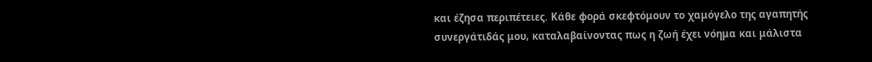και έζησα περιπέτειες. Κάθε φορά σκεφτόμουν το χαμόγελο της αγαπητής συνεργάτιδάς μου, καταλαβαίνοντας πως η ζωή έχει νόημα και μάλιστα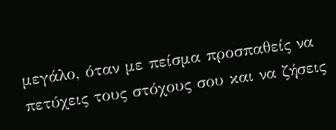μεγάλο, όταν με πείσμα προσπαθείς να πετύχεις τους στόχους σου και να ζήσεις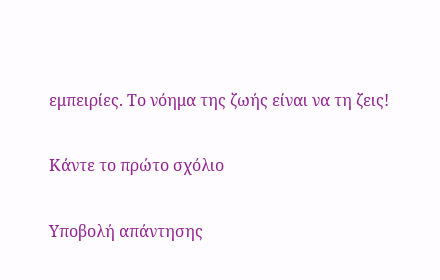εμπειρίες. Το νόημα της ζωής είναι να τη ζεις!

Κάντε το πρώτο σχόλιο

Υποβολή απάντησης